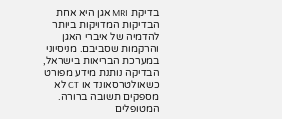בדיקת MRI אגן היא אחת הבדיקות המדויקות ביותר להדמיה של איברי האגן והרקמות שסביבם. מניסיוני במערכת הבריאות בישראל, הבדיקה נותנת מידע מפורט כשאולטרסאונד או CT לא מספקים תשובה ברורה. המטופלים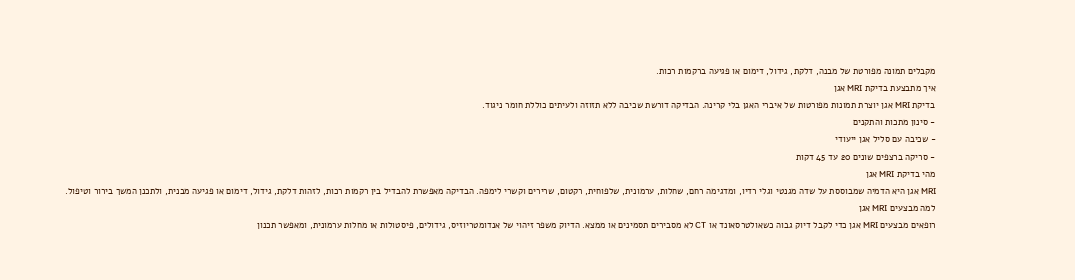מקבלים תמונה מפורטת של מבנה, דלקת, גידול, דימום או פגיעה ברקמות רכות.
איך מתבצעת בדיקת MRI אגן
בדיקת MRI אגן יוצרת תמונות מפורטות של איברי האגן בלי קרינה. הבדיקה דורשת שכיבה ללא תזוזה ולעיתים כוללת חומר ניגוד.
- סינון מתכות והתקנים
- שכיבה עם סליל אגן ייעודי
- סריקה ברצפים שונים 20 עד 45 דקות
מהי בדיקת MRI אגן
MRI אגן היא הדמיה שמבוססת על שדה מגנטי וגלי רדיו, ומדגימה רחם, שחלות, ערמונית, שלפוחית, רקטום, שרירים וקשרי לימפה. הבדיקה מאפשרת להבדיל בין רקמות רכות, לזהות דלקת, גידול, דימום או פגיעה מבנית, ולתכנן המשך בירור וטיפול.
למה מבצעים MRI אגן
רופאים מבצעים MRI אגן כדי לקבל דיוק גבוה כשאולטרסאונד או CT לא מסבירים תסמינים או ממצא. הדיוק משפר זיהוי של אנדומטריוזיס, גידולים, פיסטולות או מחלות ערמונית, ומאפשר תכנון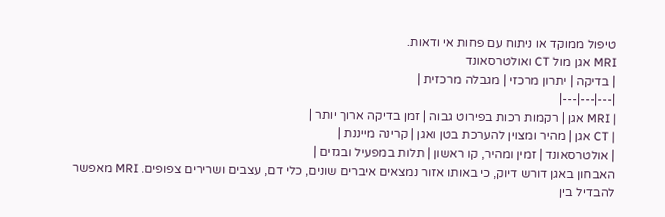טיפול ממוקד או ניתוח עם פחות אי ודאות.
MRI אגן מול CT ואולטרסאונד
| בדיקה | יתרון מרכזי | מגבלה מרכזית |
|---|---|---|
| MRI אגן | רקמות רכות בפירוט גבוה | זמן בדיקה ארוך יותר |
| CT אגן | מהיר ומצוין להערכת בטן ואגן | קרינה מייננת |
| אולטרסאונד | זמין ומהיר, קו ראשון | תלות במפעיל ובגזים |
האבחון באגן דורש דיוק, כי באותו אזור נמצאים איברים שונים, כלי דם, עצבים ושרירים צפופים. MRI מאפשר להבדיל בין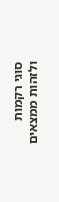סוגי רקמות ולזהות ממצאים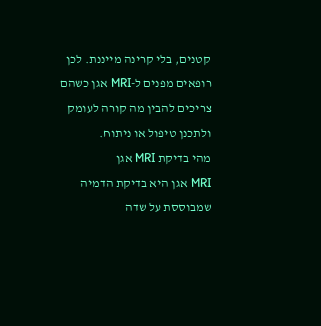קטנים, בלי קרינה מייננת. לכן רופאים מפנים ל-MRI אגן כשהם צריכים להבין מה קורה לעומק ולתכנן טיפול או ניתוח.
מהי בדיקת MRI אגן
MRI אגן היא בדיקת הדמיה שמבוססת על שדה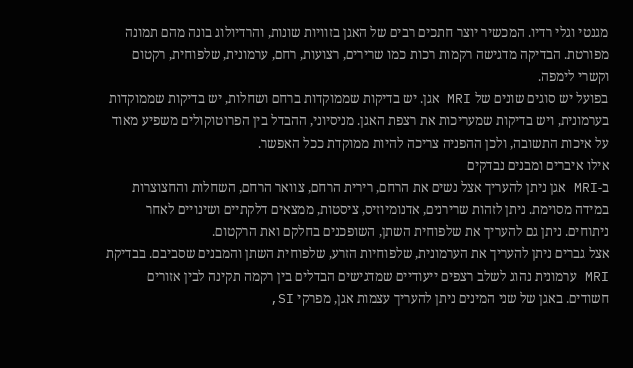מגנטי וגלי רדיו. המכשיר יוצר חתכים רבים של האגן בזוויות שונות, והרדיולוג בונה מהם תמונה מפורטת. הבדיקה מדגישה רקמות רכות כמו שרירים, רצועות, רחם, ערמונית, שלפוחית, רקטום וקשרי לימפה.
בפועל יש סוגים שונים של MRI אגן. יש בדיקות שממוקדות ברחם ושחלות, יש בדיקות שממוקדות בערמונית, ויש בדיקות שמעריכות את רצפת האגן. מניסיוני, ההבדל בין הפרוטוקולים משפיע מאוד על איכות התשובה, ולכן ההפניה צריכה להיות ממוקדת ככל האפשר.
אילו איברים ומבנים נבדקים
ב-MRI אגן ניתן להעריך אצל נשים את הרחם, רירית הרחם, צוואר הרחם, השחלות והחצוצרות במידה מסוימת. ניתן לזהות שרירנים, אדנומיוזיס, ציסטות, ממצאים דלקתיים ושינויים לאחר ניתוחים. ניתן גם להעריך את שלפוחית השתן, השופכנים בחלקם ואת הרקטום.
אצל גברים ניתן להעריך את הערמונית, שלפוחיות הזרע, שלפוחית השתן והמבנים שסביבם. בבדיקת MRI ערמונית נהוג לשלב רצפים ייעודיים שמדגישים הבדלים בין רקמה תקינה לבין אזורים חשודים. באגן של שני המינים ניתן להעריך עצמות אגן, מפרקי SI,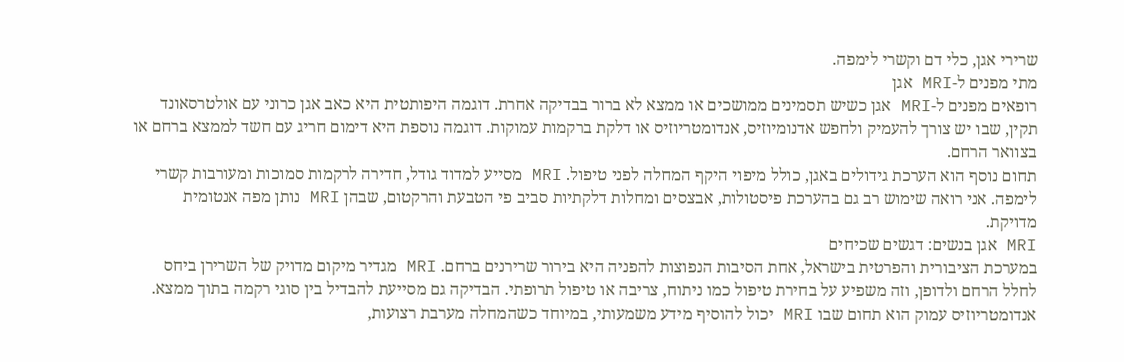שרירי אגן, כלי דם וקשרי לימפה.
מתי מפנים ל-MRI אגן
רופאים מפנים ל-MRI אגן כשיש תסמינים ממושכים או ממצא לא ברור בבדיקה אחרת. דוגמה היפותטית היא כאב אגן כרוני עם אולטרסאונד תקין, שבו יש צורך להעמיק ולחפש אדנומיוזיס, אנדומטריוזיס או דלקת ברקמות עמוקות. דוגמה נוספת היא דימום חריג עם חשד לממצא ברחם או בצוואר הרחם.
תחום נוסף הוא הערכת גידולים באגן, כולל מיפוי היקף המחלה לפני טיפול. MRI מסייע למדוד גודל, חדירה לרקמות סמוכות ומעורבות קשרי לימפה. אני רואה שימוש רב גם בהערכת פיסטולות, אבצסים ומחלות דלקתיות סביב פי הטבעת והרקטום, שבהן MRI נותן מפה אנטומית מדויקת.
MRI אגן בנשים: דגשים שכיחים
במערכת הציבורית והפרטית בישראל, אחת הסיבות הנפוצות להפניה היא בירור שרירנים ברחם. MRI מגדיר מיקום מדויק של השרירן ביחס לחלל הרחם ולדופן, וזה משפיע על בחירת טיפול כמו ניתוח, צריבה או טיפול תרופתי. הבדיקה גם מסייעת להבדיל בין סוגי רקמה בתוך ממצא.
אנדומטריוזיס עמוק הוא תחום שבו MRI יכול להוסיף מידע משמעותי, במיוחד כשהמחלה מערבת רצועות,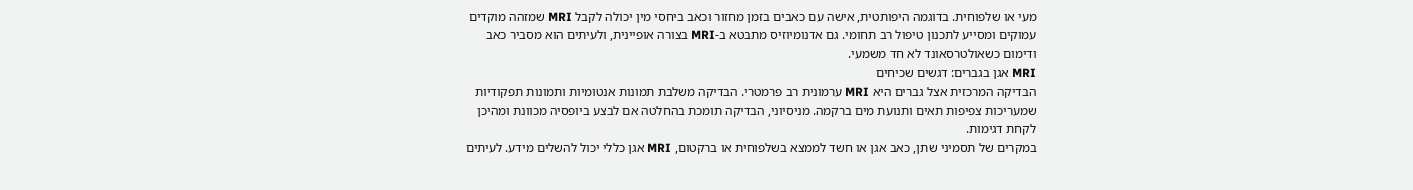מעי או שלפוחית. בדוגמה היפותטית, אישה עם כאבים בזמן מחזור וכאב ביחסי מין יכולה לקבל MRI שמזהה מוקדים עמוקים ומסייע לתכנון טיפול רב תחומי. גם אדנומיוזיס מתבטא ב-MRI בצורה אופיינית, ולעיתים הוא מסביר כאב ודימום כשאולטרסאונד לא חד משמעי.
MRI אגן בגברים: דגשים שכיחים
הבדיקה המרכזית אצל גברים היא MRI ערמונית רב פרמטרי. הבדיקה משלבת תמונות אנטומיות ותמונות תפקודיות שמעריכות צפיפות תאים ותנועת מים ברקמה. מניסיוני, הבדיקה תומכת בהחלטה אם לבצע ביופסיה מכוונת ומהיכן לקחת דגימות.
במקרים של תסמיני שתן, כאב אגן או חשד לממצא בשלפוחית או ברקטום, MRI אגן כללי יכול להשלים מידע. לעיתים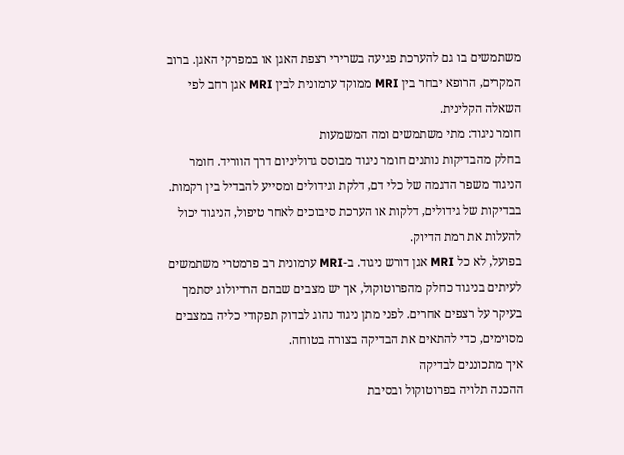משתמשים בו גם להערכת פגיעה בשרירי רצפת האגן או במפרקי האגן. ברוב המקרים, הרופא יבחר בין MRI ממוקד ערמונית לבין MRI אגן רחב לפי השאלה הקלינית.
חומר ניגוד: מתי משתמשים ומה המשמעות
בחלק מהבדיקות נותנים חומר ניגוד מבוסס גדוליניום דרך הווריד. חומר הניגוד משפר הדגמה של כלי דם, דלקת וגידולים ומסייע להבדיל בין רקמות. בבדיקות של גידולים, דלקות או הערכת סיבוכים לאחר טיפול, הניגוד יכול להעלות את רמת הדיוק.
בפועל, לא כל MRI אגן דורש ניגוד. ב-MRI ערמונית רב פרמטרי משתמשים לעיתים בניגוד כחלק מהפרוטוקול, אך יש מצבים שבהם הרדיולוג יסתמך בעיקר על רצפים אחרים. לפני מתן ניגוד נהוג לבדוק תפקודי כליה במצבים מסוימים, כדי להתאים את הבדיקה בצורה בטוחה.
איך מתכוננים לבדיקה
ההכנה תלויה בפרוטוקול ובסיבת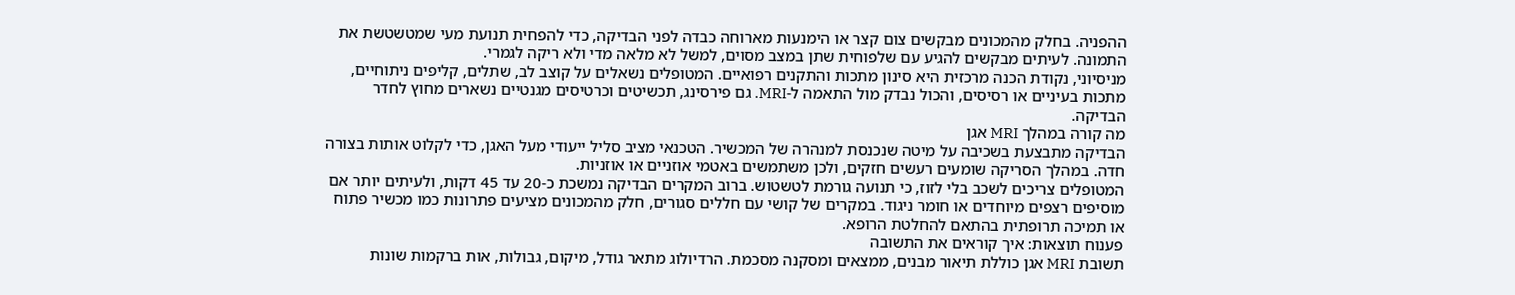ההפניה. בחלק מהמכונים מבקשים צום קצר או הימנעות מארוחה כבדה לפני הבדיקה, כדי להפחית תנועת מעי שמטשטשת את התמונה. לעיתים מבקשים להגיע עם שלפוחית שתן במצב מסוים, למשל לא מלאה מדי ולא ריקה לגמרי.
מניסיוני, נקודת הכנה מרכזית היא סינון מתכות והתקנים רפואיים. המטופלים נשאלים על קוצב לב, שתלים, קליפים ניתוחיים, מתכות בעיניים או רסיסים, והכול נבדק מול התאמה ל-MRI. גם פירסינג, תכשיטים וכרטיסים מגנטיים נשארים מחוץ לחדר הבדיקה.
מה קורה במהלך MRI אגן
הבדיקה מתבצעת בשכיבה על מיטה שנכנסת למנהרה של המכשיר. הטכנאי מציב סליל ייעודי מעל האגן, כדי לקלוט אותות בצורה חדה. במהלך הסריקה שומעים רעשים חזקים, ולכן משתמשים באטמי אוזניים או אוזניות.
המטופלים צריכים לשכב בלי לזוז, כי תנועה גורמת לטשטוש. ברוב המקרים הבדיקה נמשכת כ-20 עד 45 דקות, ולעיתים יותר אם מוסיפים רצפים מיוחדים או חומר ניגוד. במקרים של קושי עם חללים סגורים, חלק מהמכונים מציעים פתרונות כמו מכשיר פתוח או תמיכה תרופתית בהתאם להחלטת הרופא.
פענוח תוצאות: איך קוראים את התשובה
תשובת MRI אגן כוללת תיאור מבנים, ממצאים ומסקנה מסכמת. הרדיולוג מתאר גודל, מיקום, גבולות, אות ברקמות שונות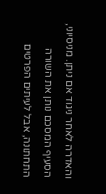והאדרה לאחר ניגוד אם ניתן. מניסיוני, הסעיף המסכם נותן את השורה התחתונה, אבל לעיתים הפרטים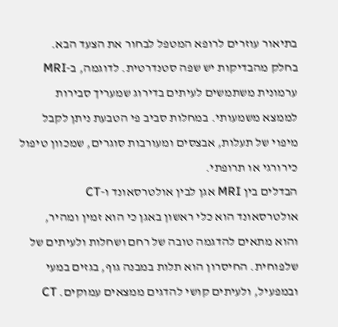בתיאור עוזרים לרופא המטפל לבחור את הצעד הבא.
בחלק מהבדיקות יש שפה סטנדרטית. לדוגמה, ב-MRI ערמונית משתמשים לעיתים בדירוג שמעריך סבירות לממצא משמעותי. במחלות סביב פי הטבעת ניתן לקבל מיפוי של תעלות, אבצסים ומעורבות סוגרים, שמכוון טיפול כירורגי או תרופתי.
הבדלים בין MRI אגן לבין אולטרסאונד ו-CT
אולטרסאונד הוא כלי ראשון באגן כי הוא זמין ומהיר, והוא מתאים להדגמה טובה של רחם ושחלות ולעיתים של שלפוחית. החיסרון הוא תלות במבנה גוף, בגזים במעי ובמפעיל, ולעיתים קושי להדגים ממצאים עמוקים. CT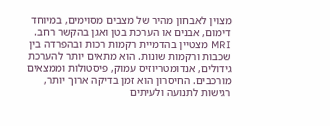מצוין לאבחון מהיר של מצבים מסוימים, במיוחד דימום, אבנים או הערכת בטן ואגן בהקשר רחב.
MRI מצטיין בהדמיית רקמות רכות ובהפרדה בין שכבות ורקמות שונות. הוא מתאים יותר להערכת גידולים, אנדומטריוזיס עמוק, פיסטולות וממצאים מורכבים. החיסרון הוא זמן בדיקה ארוך יותר, רגישות לתנועה ולעיתים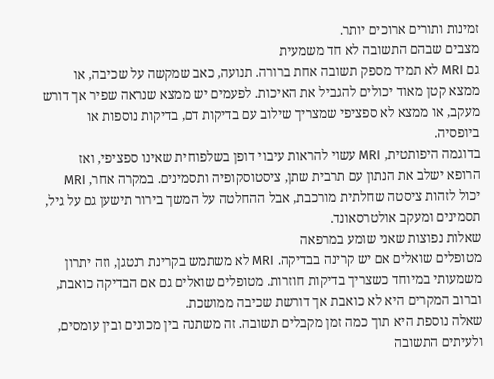זמינות ותורים ארוכים יותר.
מצבים שבהם התשובה לא חד משמעית
גם MRI לא תמיד מספק תשובה אחת ברורה. תנועה, כאב שמקשה על שכיבה, או ממצא קטן מאוד יכולים להגביל את האיכות. לפעמים יש ממצא שנראה שפיר אך דורש מעקב, או ממצא לא ספציפי שמצריך שילוב עם בדיקות דם, בדיקות נוספות או ביופסיה.
בדוגמה היפותטית, MRI עשוי להראות עיבוי דופן בשלפוחית שאינו ספציפי, ואז הרופא ישלב את הנתון עם תרבית שתן, ציסטוסקופיה ותסמינים. במקרה אחר, MRI יכול לזהות ציסטה שחלתית מורכבת, אבל ההחלטה על המשך בירור תישען גם על גיל, תסמינים ומעקב אולטרסאונד.
שאלות נפוצות שאני שומע במרפאה
מטופלים שואלים אם יש קרינה בבדיקה. MRI לא משתמש בקרינת רנטגן, וזה יתרון משמעותי במיוחד כשצריך בדיקות חוזרות. מטופלים שואלים גם אם הבדיקה כואבת, וברוב המקרים היא לא כואבת אך דורשת שכיבה ממושכת.
שאלה נוספת היא תוך כמה זמן מקבלים תשובה. זה משתנה בין מכונים ובין עומסים, ולעיתים התשובה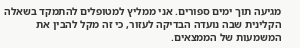מגיעה תוך ימים ספורים. אני ממליץ למטופלים להתמקד בשאלה הקלינית שבה נועדה הבדיקה לעזור, כי זה מקל להבין את המשמעות של הממצאים.